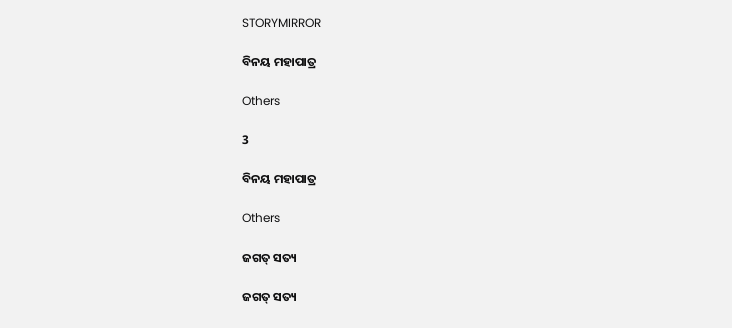STORYMIRROR

ବିନୟ ମହାପାତ୍ର

Others

3

ବିନୟ ମହାପାତ୍ର

Others

ଜଗତ୍ ସତ୍ୟ

ଜଗତ୍ ସତ୍ୟ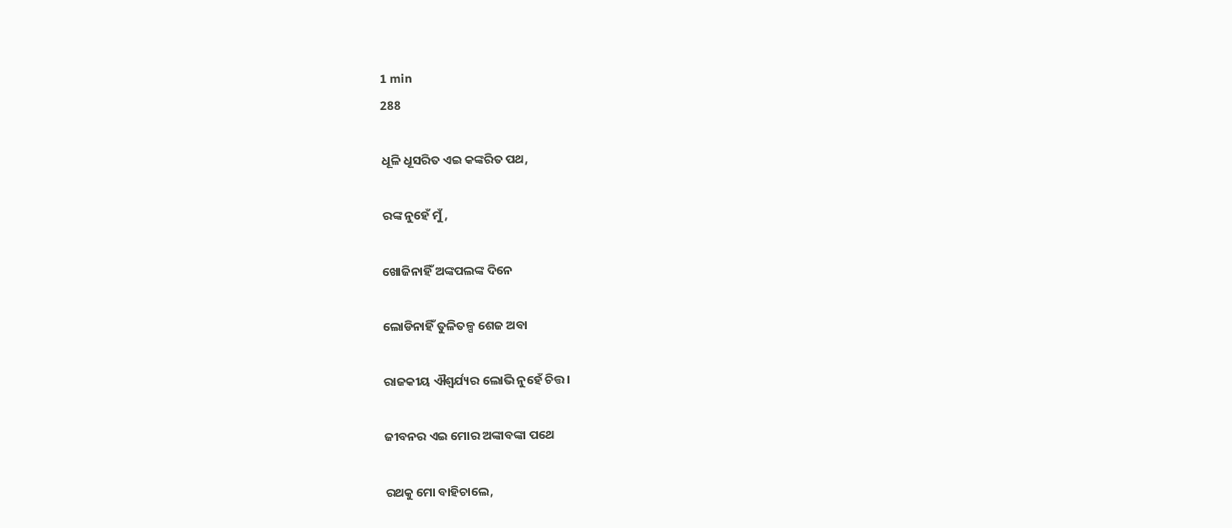1 min
288

ଧୂଳି ଧୂସରିତ ଏଇ କଙ୍କରିତ ପଥ,

ରଙ୍କ ନୁହେଁ ମୁଁ,

ଖୋଜିନାହିଁ ଅଙ୍କପଲଙ୍କ ଦିନେ

ଲୋଡିନାହିଁ ତୁଳିତଳ୍ପ ଶେଜ ଅବା

ରାଜକୀୟ ଐଶ୍ୱର୍ଯ୍ୟର ଲୋଭି ନୁହେଁ ଚିତ୍ତ।

ଜୀବନର ଏଇ ମୋର ଅଙ୍କାବଙ୍କା ପଥେ

ରଥକୁ ମୋ ବାହିଚାଲେ,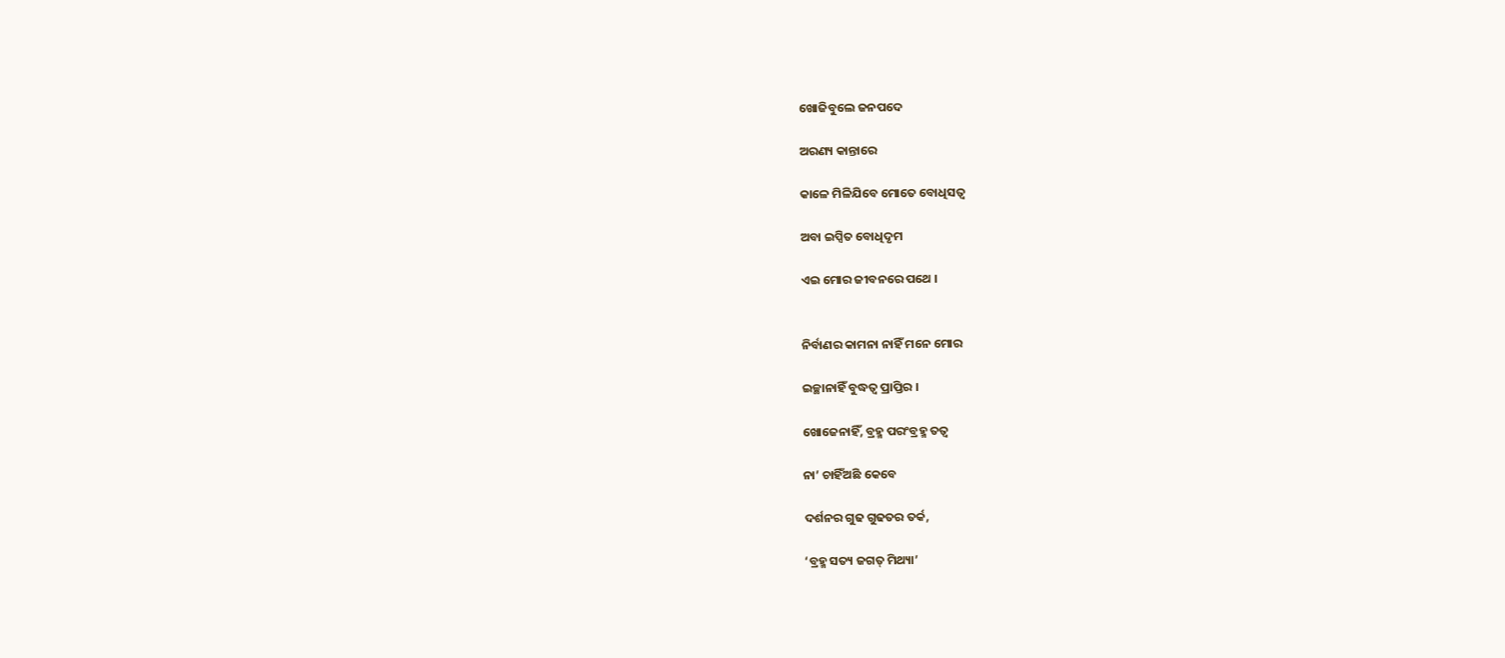ଖୋଜିବୁଲେ ଜନପଦେ

ଅରଣ୍ୟ କାନ୍ତାରେ

କାଳେ ମିଳିଯିବେ ମୋତେ ବୋଧିସତ୍ୱ

ଅବା ଇପ୍ସିତ ବୋଧିଦୃମ

ଏଇ ମୋର ଜୀବନରେ ପଥେ ।


ନିର୍ବାଣର କାମନା ନାହିଁ ମନେ ମୋର

ଇଚ୍ଛାନାହିଁ ବୁଦ୍ଧତ୍ୱ ପ୍ରାପ୍ତିର ।

ଖୋଜେନାହିଁ, ବ୍ରହ୍ମ ପରଂବ୍ରହ୍ମ ତତ୍ୱ

ନା’ ଚାହିଁଅଛି କେବେ

ଦର୍ଶନର ଗୁଢ ଗୁଢତର ତର୍କ,

‘ବ୍ରହ୍ମ ସତ୍ୟ ଜଗତ୍ ମିଥ୍ୟା’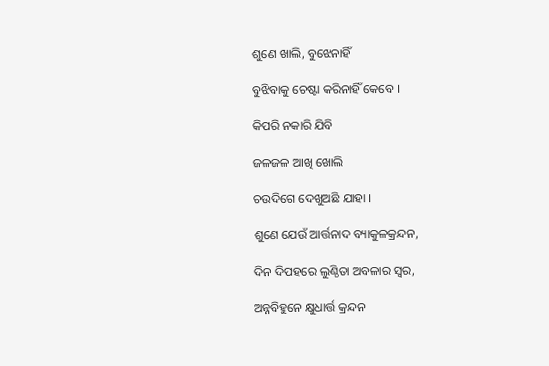ଶୁଣେ ଖାଲି, ବୁଝେନାହିଁ

ବୁଝିବାକୁ ଚେଷ୍ଟା କରିନାହିଁ କେବେ ।

କିପରି ନକାରି ଯିବି

ଜଳଜଳ ଆଖି ଖୋଲି

ଚଉଦିଗେ ଦେଖୁଅଛି ଯାହା ।

ଶୁଣେ ଯେଉଁ ଆର୍ତ୍ତନାଦ ବ୍ୟାକୁଳକ୍ରନ୍ଦନ,

ଦିନ ଦିପହରେ ଲୁଣ୍ଠିତା ଅବଳାର ସ୍ୱର,

ଅନ୍ନବିହୁନେ କ୍ଷୁଧାର୍ତ୍ତ କ୍ରନ୍ଦନ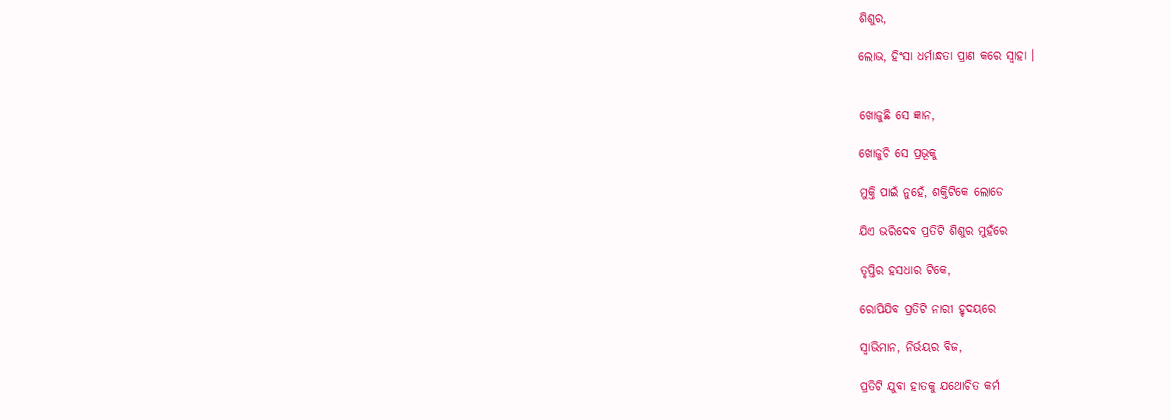ଶିଶୁର,

ଲୋଭ, ହିଂସା ଧର୍ମାନ୍ଧତା ପ୍ରାଣ କରେ ସ୍ୱାହା ।


ଖୋଜୁଛି ସେ ଜ୍ଞାନ,

ଖୋଜୁଚି ସେ ପ୍ରଭୂକୁ

ମୁକ୍ତି ପାଇଁ ନୁହେଁ, ଶକ୍ତିଟିକେ ଲୋଡେ

ଯିଏ ଭରିଦେବ ପ୍ରତିଟି ଶିଶୁର ମୁହଁରେ

ତୃପ୍ତିର ହସଧାର ଟିକେ,

ରୋପିଯିବ ପ୍ରତିଟି ନାରୀ ହୃଦୟରେ

ସ୍ୱାଭିମାନ, ନିର୍ଭୟର ବିଜ,

ପ୍ରତିଟି ଯୁବା ହାତକୁ ଯଥୋଚିତ କର୍ମ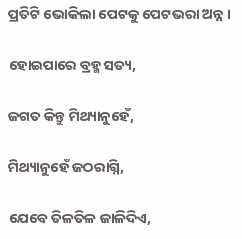ପ୍ରତିଟି ଭୋକିଲା ପେଟକୁ ପେଟଭରା ଅନ୍ନ ।

ହୋଇପାରେ ବ୍ରହ୍ମ ସତ୍ୟ,

ଜଗତ କିନ୍ତୁ ମିଥ୍ୟାନୁହେଁ,

ମିଥ୍ୟାନୁହେଁ ଜଠରାଗ୍ନି,

ଯେବେ ତିଳତିଳ ଜାଳିଦିଏ,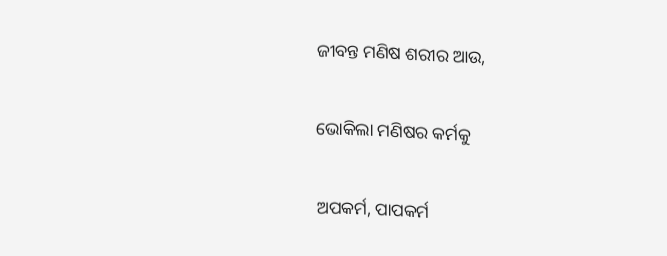ଜୀବନ୍ତ ମଣିଷ ଶରୀର ଆଉ,

ଭୋକିଲା ମଣିଷର କର୍ମକୁ

ଅପକର୍ମ, ପାପକର୍ମ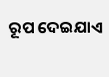ରୂପ ଦେଇଯାଏ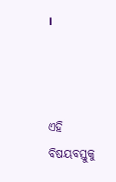।



ଏହି ବିଷୟବସ୍ତୁକୁ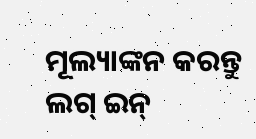ମୂଲ୍ୟାଙ୍କନ କରନ୍ତୁ
ଲଗ୍ ଇନ୍